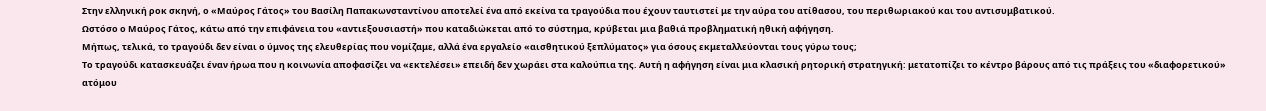Στην ελληνική ροκ σκηνή, ο «Μαύρος Γάτος» του Βασίλη Παπακωνσταντίνου αποτελεί ένα από εκείνα τα τραγούδια που έχουν ταυτιστεί με την αύρα του ατίθασου, του περιθωριακού και του αντισυμβατικού.
Ωστόσο ο Μαύρος Γάτος, κάτω από την επιφάνεια του «αντιεξουσιαστή» που καταδιώκεται από το σύστημα, κρύβεται μια βαθιά προβληματική ηθική αφήγηση.
Μήπως, τελικά, το τραγούδι δεν είναι ο ύμνος της ελευθερίας που νομίζαμε, αλλά ένα εργαλείο «αισθητικού ξεπλύματος» για όσους εκμεταλλεύονται τους γύρω τους;
Το τραγούδι κατασκευάζει έναν ήρωα που η κοινωνία αποφασίζει να «εκτελέσει» επειδή δεν χωράει στα καλούπια της. Αυτή η αφήγηση είναι μια κλασική ρητορική στρατηγική: μετατοπίζει το κέντρο βάρους από τις πράξεις του «διαφορετικού» ατόμου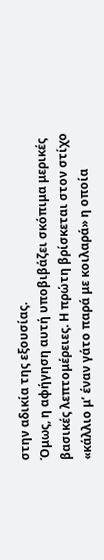στην αδικία της εξουσίας.
Όμως, η αφήγηση αυτή υποβιβάζει σκόπιμα μερικές βασικές λεπτομέρειες. Η πρώτη βρίσκεται στον στίχο «κάλλιο μ’ έναν γάτο παρά με κοιλαρά» η οποία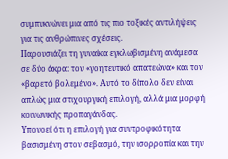συμπυκνώνει μια από τις πιο τοξικές αντιλήψεις για τις ανθρώπινες σχέσεις.
Παρουσιάζει τη γυναίκα εγκλωβισμένη ανάμεσα σε δύο άκρα: τον «γοητευτικό απατεώνα» και τον «βαρετό βολεμένο». Αυτό το δίπολο δεν είναι απλώς μια στιχουργική επιλογή, αλλά μια μορφή κοινωνικής προπαγάνδας.
Υπονοεί ότι η επιλογή για συντροφικότητα βασισμένη στον σεβασμό, την ισορροπία και την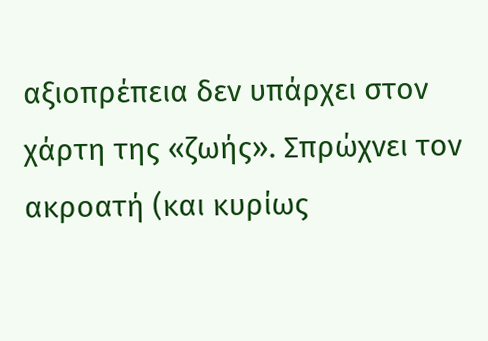αξιοπρέπεια δεν υπάρχει στον χάρτη της «ζωής». Σπρώχνει τον ακροατή (και κυρίως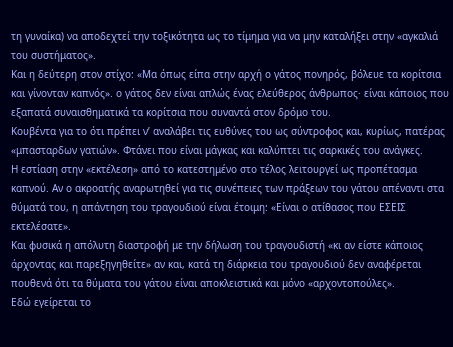τη γυναίκα) να αποδεχτεί την τοξικότητα ως το τίμημα για να μην καταλήξει στην «αγκαλιά του συστήματος».
Και η δεύτερη στον στίχο: «Μα όπως είπα στην αρχή ο γάτος πονηρός, βόλευε τα κορίτσια και γίνονταν καπνός». ο γάτος δεν είναι απλώς ένας ελεύθερος άνθρωπος· είναι κάποιος που εξαπατά συναισθηματικά τα κορίτσια που συναντά στον δρόμο του.
Κουβέντα για το ότι πρέπει ν’ αναλάβει τις ευθύνες του ως σύντροφος και, κυρίως, πατέρας «μπασταρδων γατιών». Φτάνει που είναι μάγκας και καλύπτει τις σαρκικές του ανάγκες.
Η εστίαση στην «εκτέλεση» από το κατεστημένο στο τέλος λειτουργεί ως προπέτασμα καπνού. Αν ο ακροατής αναρωτηθεί για τις συνέπειες των πράξεων του γάτου απέναντι στα θύματά του, η απάντηση του τραγουδιού είναι έτοιμη: «Είναι ο ατίθασος που ΕΣΕΙΣ εκτελέσατε».
Και φυσικά η απόλυτη διαστροφή με την δήλωση του τραγουδιστή «κι αν είστε κάποιος άρχοντας και παρεξηγηθείτε» αν και, κατά τη διάρκεια του τραγουδιού δεν αναφέρεται πουθενά ότι τα θύματα του γάτου είναι αποκλειστικά και μόνο «αρχοντοπούλες».
Εδώ εγείρεται το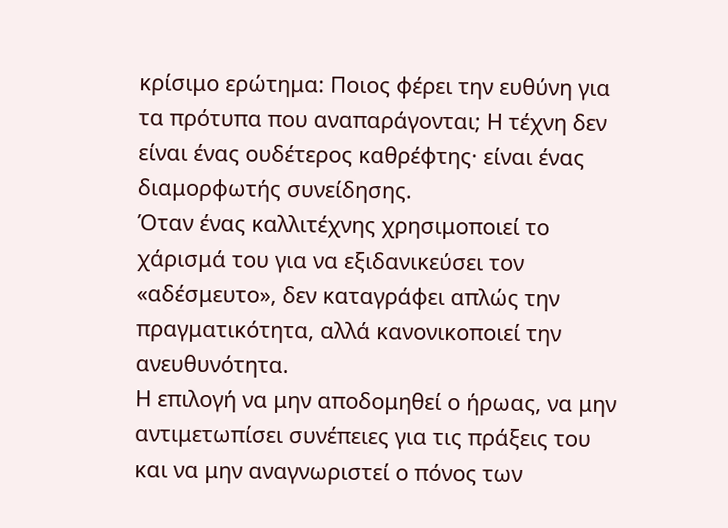κρίσιμο ερώτημα: Ποιος φέρει την ευθύνη για τα πρότυπα που αναπαράγονται; Η τέχνη δεν είναι ένας ουδέτερος καθρέφτης· είναι ένας διαμορφωτής συνείδησης.
Όταν ένας καλλιτέχνης χρησιμοποιεί το χάρισμά του για να εξιδανικεύσει τον «αδέσμευτο», δεν καταγράφει απλώς την πραγματικότητα, αλλά κανονικοποιεί την ανευθυνότητα.
Η επιλογή να μην αποδομηθεί ο ήρωας, να μην αντιμετωπίσει συνέπειες για τις πράξεις του και να μην αναγνωριστεί ο πόνος των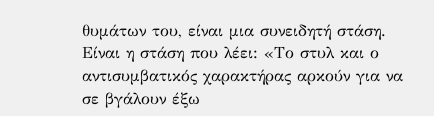θυμάτων του, είναι μια συνειδητή στάση. Είναι η στάση που λέει: «Το στυλ και ο αντισυμβατικός χαρακτήρας αρκούν για να σε βγάλουν έξω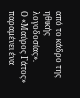από το κάδρο της ηθικής λογοδοσίας».
Ο «Μαύρος Γάτος» παραμένει ένα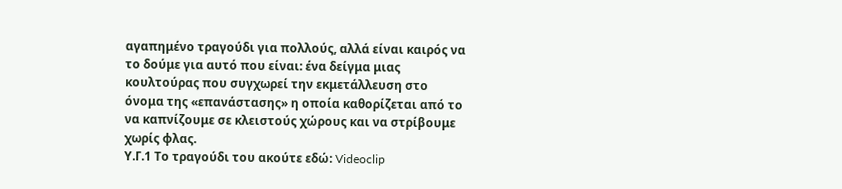αγαπημένο τραγούδι για πολλούς, αλλά είναι καιρός να το δούμε για αυτό που είναι: ένα δείγμα μιας κουλτούρας που συγχωρεί την εκμετάλλευση στο όνομα της «επανάστασης» η οποία καθορίζεται από το να καπνίζουμε σε κλειστούς χώρους και να στρίβουμε χωρίς φλας.
Υ.Γ.1 Το τραγούδι του ακούτε εδώ: Videoclip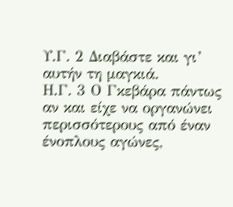Υ.Γ. 2 Διαβάστε και γι’ αυτήν τη μαγκιά.
Η.Γ. 3 Ο Γκεβάρα πάντως αν και είχε να οργανώνει περισσότερους από έναν ένοπλους αγώνες,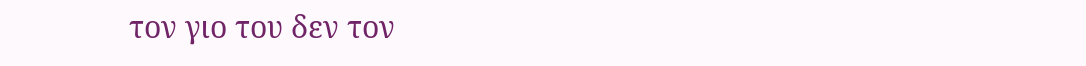τον γιο του δεν τον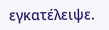εγκατέλειψε.